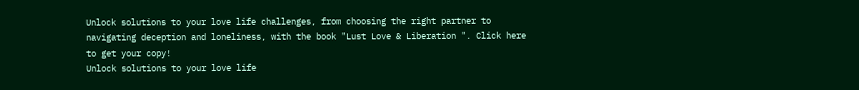Unlock solutions to your love life challenges, from choosing the right partner to navigating deception and loneliness, with the book "Lust Love & Liberation ". Click here to get your copy!
Unlock solutions to your love life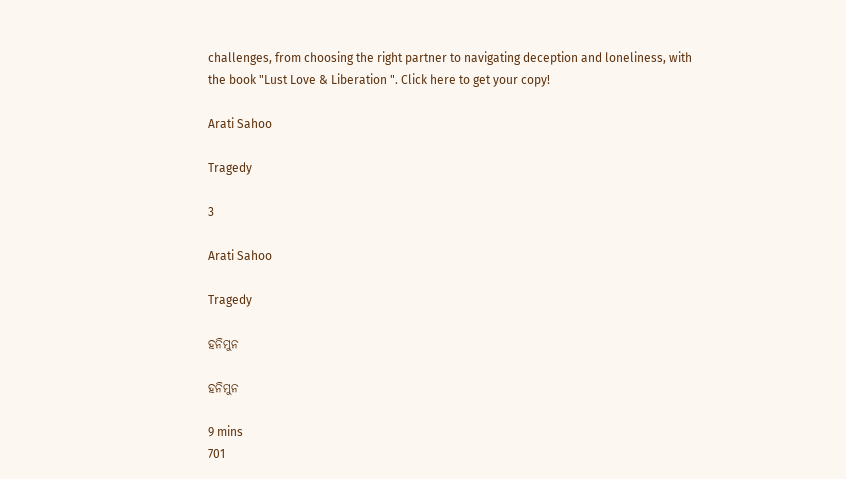challenges, from choosing the right partner to navigating deception and loneliness, with the book "Lust Love & Liberation ". Click here to get your copy!

Arati Sahoo

Tragedy

3

Arati Sahoo

Tragedy

ହନିମୁନ

ହନିମୁନ

9 mins
701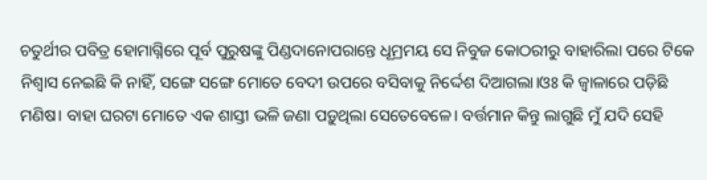ଚତୁର୍ଥୀର ପବିତ୍ର ହୋମାଗ୍ନିରେ ପୂର୍ବ ପୁରୁଷଙ୍କୁ ପିଣ୍ଡଦାନୋପରାନ୍ତେ ଧୂମ୍ରମୟ ସେ ନିବୁଜ କୋଠରୀରୁ ବାହାରିଲା ପରେ ଟିକେ ନିଶ୍ୱାସ ନେଇଛି କି ନାହିଁ, ସଙ୍ଗେ ସଙ୍ଗେ ମୋତେ ବେଦୀ ଉପରେ ବସିବାକୁ ନିର୍ଦ୍ଦେଶ ଦିଆଗଲା।ଓଃ କି ଜ୍ୱାଳାରେ ପଡ଼ିଛି ମଣିଷ। ବାହା ଘରଟା ମୋତେ ଏକ ଶାସ୍ତୀ ଭଳି ଜଣା ପଡ଼ୁଥିଲା ସେତେବେଳେ। ବର୍ତ୍ତମାନ କିନ୍ତୁ ଲାଗୁଛି ମୁଁ ଯଦି ସେହି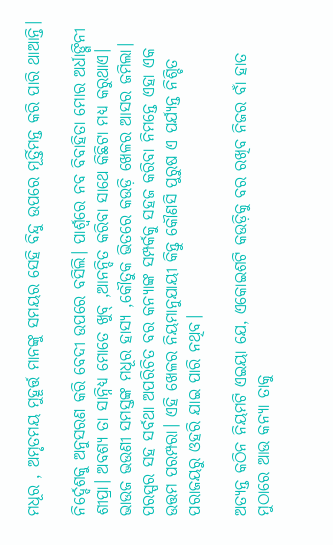ମଧୂର , ଅମୃତମୟ ମୁହୂର୍ତ୍ତ ମାନଙ୍କୁ ସମୟର ସେହି ବିନ୍ଦୁ ଉପରେ ମୂର୍ତ୍ତିମନ୍ତ କରି ପାରି ଥାଆନ୍ତି।

ନିର୍ଦ୍ଦେଶକୁ ଅନୁସରଣ କରି ବେଦୀ ଉପରେ ବସିଲି। ପାର୍ଶ୍ବରେ ନବ ବିବାହିତା ମୋର ଅର୍ଧାଙ୍ଗିନୀ ଶୀପ୍ରା। ଅବଶ୍ୟ ତା ସାନ୍ନିଧ୍ୟ ମୋତେ ଖୁବ୍ ,ଆନନ୍ଦିତ କରିବା ସାଥେ କିଛିଟା ମଧ୍ୟ କରୁଥାଏ। ଭାଉଜ ଭଉଣୀ ସମସ୍ତଙ୍କ ମଧୂର ହାସ୍ୟ ,କୌତୁକ ଭିତରେ କଉଡ଼ି ଖେଳର ଆସର ଜମିଲା। ପରସ୍ପର ସହ ସର୍ବଥା ଅପରିଚିତ ବର କନ୍ୟାଙ୍କ ସମ୍ପର୍କକୁ ସହଜ କରିବା ନିମନ୍ତେ ଏହା ଏକ ଉତ୍ତମ ପରମ୍ପରା। ଏହି ଖେଳର ନିୟମାନୁଯାୟୀ କିନ୍ତୁ କୌଣସି ପୁରୁଷ ଏ ପର୍ଯ୍ୟନ୍ତ ନିଶ୍ଚିତ ପରାଜୟରୁ ଓହରି ଯାଇ ପାରି ନଥିବ।

ଅତ୍ୟନ୍ତ କଠିନ ନିୟମଟି ଏଇୟା ଯେ, ଏକୋଇଶଟି କଉଡ଼ିକୁ ବର ରଖିବ ନିଜର ବାଁ ହାତ ମୁଠାରେ ଆଉ କନ୍ୟା ତାକୁ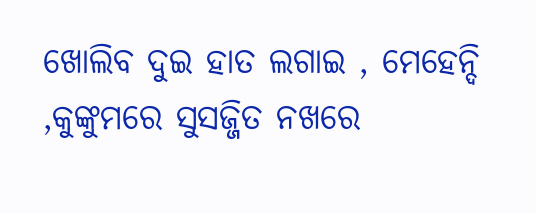ଖୋଲିବ ଦୁଇ ହାତ ଲଗାଇ , ମେହେନ୍ଦି ,କୁଙ୍କୁମରେ ସୁସଜ୍ଜିତ ନଖରେ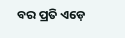ବର ପ୍ରତି ଏଡ଼େ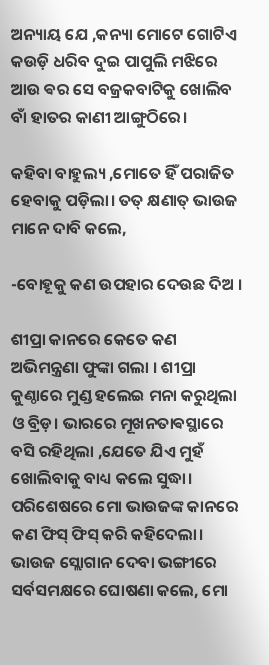ଅନ୍ୟାୟ ଯେ ,କନ୍ୟା ମୋଟେ ଗୋଟିଏ କଉଡ଼ି ଧରିବ ଦୁଇ ପାପୁଲି ମଝିରେ ଆଉ ଵର ସେ ବଜ୍ରକବାଟିକୁ ଖୋଲିବ ବାଁ ହାତର କାଣୀ ଆଙ୍ଗୁଠିରେ।

କହିବା ବାହୁଲ୍ୟ ,ମୋତେ ହିଁ ପରାଜିତ ହେବାକୁ ପଡ଼ିଲା। ତତ୍ କ୍ଷଣାତ୍ ଭାଉଜ ମାନେ ଦାବି କଲେ,

-ବୋହୂକୁ କଣ ଉପହାର ଦେଉଛ ଦିଅ ।

ଶୀପ୍ରା କାନରେ କେତେ କଣ ଅଭିମନ୍ତ୍ରଣା ଫୁଙ୍କା ଗଲା । ଶୀପ୍ରା କୁଣ୍ଠାରେ ମୁଣ୍ଡ ହଲେଇ ମନା କରୁଥିଲା ଓ ବ୍ରିଡ଼। ଭାରରେ ମୂଖନତାଵସ୍ଥାରେ ବସି ରହିଥିଲା ,ଯେତେ ଯିଏ ମୁହଁ ଖୋଲିବାକୁ ବାଧ୍ୟ କଲେ ସୁଦ୍ଧା। ପରିଶେଷରେ ମୋ ଭାଉଜଙ୍କ କାନରେ କଣ ଫିସ୍ ଫିସ୍ କରି କହିଦେଲା। ଭାଉଜ ସ୍ଲୋଗାନ ଦେବା ଭଙ୍ଗୀରେ ସର୍ବସମକ୍ଷରେ ଘୋଷଣା କଲେ, ମୋ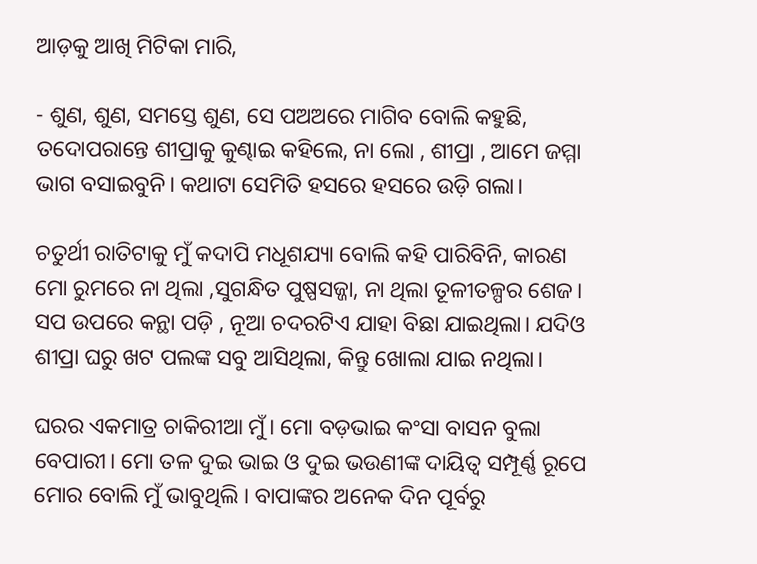ଆଡ଼କୁ ଆଖି ମିଟିକା ମାରି,

- ଶୁଣ, ଶୁଣ, ସମସ୍ତେ ଶୁଣ, ସେ ପଅଅରେ ମାଗିବ ବୋଲି କହୁଛି, ତଦୋପରାନ୍ତେ ଶୀପ୍ରାକୁ କୁଣ୍ଢାଇ କହିଲେ, ନା ଲୋ , ଶୀପ୍ରା , ଆମେ ଜମ୍ମା ଭାଗ ବସାଇବୁନି। କଥାଟା ସେମିତି ହସରେ ହସରେ ଉଡ଼ି ଗଲା।

ଚତୁର୍ଥୀ ରାତିଟାକୁ ମୁଁ କଦାପି ମଧୂଶଯ୍ୟା ବୋଲି କହି ପାରିବିନି, କାରଣ ମୋ ରୁମରେ ନା ଥିଲା ,ସୁଗନ୍ଧିତ ପୁଷ୍ପସଜ୍ଜା, ନା ଥିଲା ତୂଳୀତଳ୍ପର ଶେଜ। ସପ ଉପରେ କନ୍ଥା ପଡ଼ି , ନୂଆ ଚଦରଟିଏ ଯାହା ବିଛା ଯାଇଥିଲା। ଯଦିଓ ଶୀପ୍ରା ଘରୁ ଖଟ ପଲଙ୍କ ସବୁ ଆସିଥିଲା, କିନ୍ତୁ ଖୋଲା ଯାଇ ନଥିଲା।

ଘରର ଏକମାତ୍ର ଚାକିରୀଆ ମୁଁ। ମୋ ବଡ଼ଭାଇ କଂସା ବାସନ ବୁଲା ବେପାରୀ। ମୋ ତଳ ଦୁଇ ଭାଇ ଓ ଦୁଇ ଭଉଣୀଙ୍କ ଦାୟିତ୍ୱ ସମ୍ପୂର୍ଣ୍ଣ ରୂପେ ମୋର ବୋଲି ମୁଁ ଭାବୁଥିଲି । ବାପାଙ୍କର ଅନେକ ଦିନ ପୂର୍ବରୁ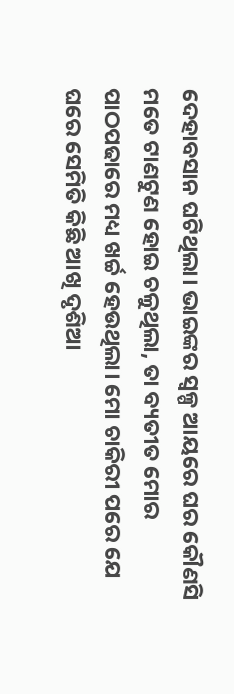ଦେହାବସାନ ଘଟିଥିଲା। ଭାଇଙ୍କର ସ୍ୱଳ୍ପ ଆୟରେ ଘର କୌଣସି ମତେ ଟାଣଟୁଣ ହୋଇ ଚଳୁଥିଲା, ତା ବ୍ୟତୀତ ମୋର ପାଠପଢାରେ ମଧ୍ୟ ଖର୍ଚ୍ଚ ହେଉଥିଲା। ମୋ ଚାକିରୀ ପରେ ଯେ ଘରେ ସେମିତି କିଛି ଆଖି ଦୃଶିଆ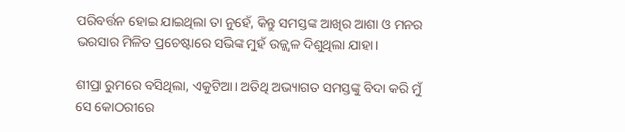ପରିବର୍ତ୍ତନ ହୋଇ ଯାଇଥିଲା ତା ନୁହେଁ, କିନ୍ତୁ ସମସ୍ତଙ୍କ ଆଖିର ଆଶା ଓ ମନର ଭରସାର ମିଳିତ ପ୍ରଚେଷ୍ଟାରେ ସଭିଙ୍କ ମୁହଁ ଉଜ୍ଜ୍ୱଳ ଦିଶୁଥିଲା ଯାହା।

ଶୀପ୍ରା ରୁମରେ ବସିଥିଲା, ଏକୁଟିଆ। ଅତିଥି ଅଭ୍ୟାଗତ ସମସ୍ତଙ୍କୁ ବିଦା କରି ମୁଁ ସେ କୋଠରୀରେ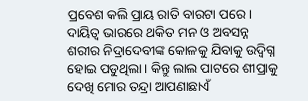ପ୍ରବେଶ କଲି ପ୍ରାୟ ରାତି ବାରଟା ପରେ। ଦାୟିତ୍ୱ ଭାରରେ ଥକିତ ମନ ଓ ଅବସନ୍ନ ଶରୀର ନିଦ୍ରାଦେବୀଙ୍କ କୋଳକୁ ଯିବାକୁ ଉଦ୍ବିଗ୍ନ ହୋଇ ପଡୁଥିଲା। କିନ୍ତୁ ଲାଲ ପାଟରେ ଶୀପ୍ରାକୁ ଦେଖି ମୋର ତନ୍ଦ୍ରା ଆପଣାଛାଏଁ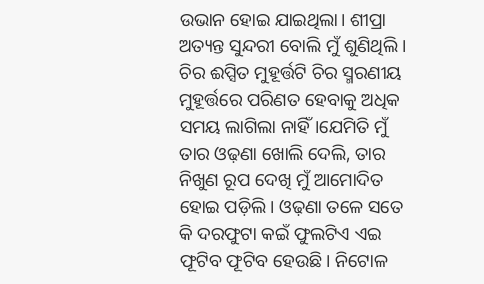ଉଭାନ ହୋଇ ଯାଇଥିଲା। ଶୀପ୍ରା ଅତ୍ୟନ୍ତ ସୁନ୍ଦରୀ ବୋଲି ମୁଁ ଶୁଣିଥିଲି । ଚିର ଈପ୍ସିତ ମୁହୂର୍ତ୍ତଟି ଚିର ସ୍ମରଣୀୟ ମୁହୂର୍ତ୍ତରେ ପରିଣତ ହେବାକୁ ଅଧିକ ସମୟ ଲାଗିଲା ନାହିଁ।ଯେମିତି ମୁଁ ତାର ଓଢ଼ଣା ଖୋଲି ଦେଲି, ତାର ନିଖୁଣ ରୂପ ଦେଖି ମୁଁ ଆମୋଦିତ ହୋଇ ପଡ଼ିଲି। ଓଢ଼ଣା ତଳେ ସତେ କି ଦରଫୁଟା କଇଁ ଫୁଲଟିଏ ଏଇ ଫୂଟିବ ଫୂଟିବ ହେଉଛି। ନିଟୋଳ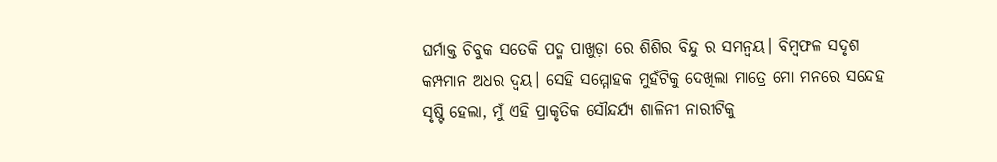ଘର୍ମାକ୍ତ ଚିବୁକ ସତେକି ପଦ୍ମ ପାଖୁଡ଼ା ରେ ଶିଶିର ବିନ୍ଦୁ ର ସମନ୍ବୟ। ବିମ୍ବଫଳ ସଦୃଶ କମ୍ପମାନ ଅଧର ଦ୍ୱୟ। ସେହି ସମ୍ମୋହକ ମୁହଁଟିକୁ ଦେଖିଲା ମାତ୍ରେ ମୋ ମନରେ ସନ୍ଦେହ ସୃଷ୍ଟି ହେଲା, ମୁଁ ଏହି ପ୍ରାକୃତିକ ସୌନ୍ଦର୍ଯ୍ୟ ଶାଳିନୀ ନାରୀଟିକୁ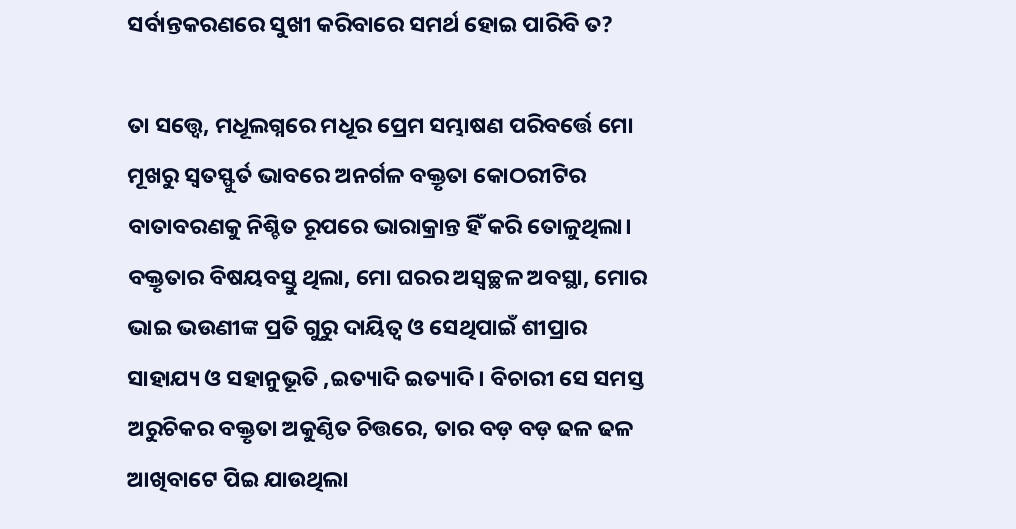ସର୍ବାନ୍ତକରଣରେ ସୁଖୀ କରିବାରେ ସମର୍ଥ ହୋଇ ପାରିବି ତ?

ତା ସତ୍ତ୍ୱେ, ମଧୂଲଗ୍ନରେ ମଧୂର ପ୍ରେମ ସମ୍ଭାଷଣ ପରିବର୍ତ୍ତେ ମୋ ମୂଖରୁ ସ୍ୱତସ୍ଫୁର୍ତ ଭାବରେ ଅନର୍ଗଳ ବକ୍ତୃତା କୋଠରୀଟିର ବାତାବରଣକୁ ନିଶ୍ଚିତ ରୂପରେ ଭାରାକ୍ରାନ୍ତ ହିଁ କରି ତୋଳୁଥିଲା। ବକ୍ତୃତାର ବିଷୟବସ୍ତୁ ଥିଲା, ମୋ ଘରର ଅସ୍ୱଚ୍ଛଳ ଅବସ୍ଥା, ମୋର ଭାଇ ଭଉଣୀଙ୍କ ପ୍ରତି ଗୁରୁ ଦାୟିତ୍ବ ଓ ସେଥିପାଇଁ ଶୀପ୍ରାର ସାହାଯ୍ୟ ଓ ସହାନୁଭୂତି ,ଇତ୍ୟାଦି ଇତ୍ୟାଦି। ବିଚାରୀ ସେ ସମସ୍ତ ଅରୁଚିକର ବକ୍ତୃତା ଅକୁଣ୍ଠିତ ଚିତ୍ତରେ, ତାର ବଡ଼ ବଡ଼ ଢଳ ଢଳ ଆଖିବାଟେ ପିଇ ଯାଉଥିଲା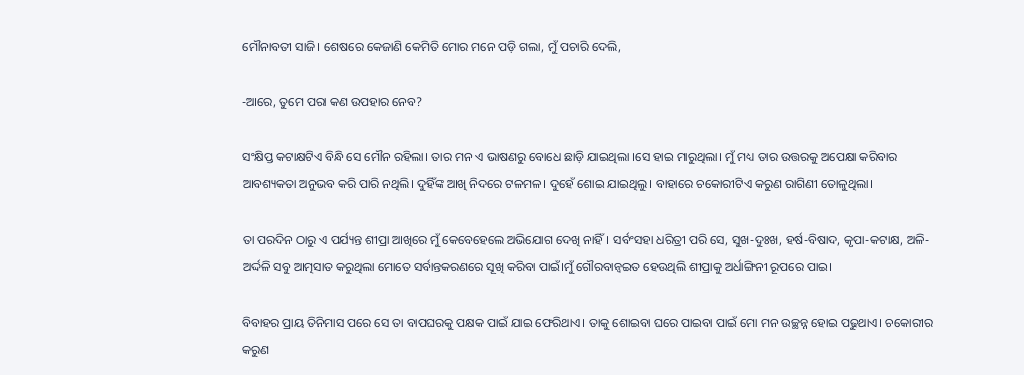ମୌନାବତୀ ସାଜି। ଶେଷରେ କେଜାଣି କେମିତି ମୋର ମନେ ପଡ଼ି ଗଲା, ମୁଁ ପଚାରି ଦେଲି,

-ଆରେ, ତୁମେ ପରା କଣ ଉପହାର ନେବ?

ସଂକ୍ଷିପ୍ତ କଟାକ୍ଷଟିଏ ବିନ୍ଧି ସେ ମୌନ ରହିଲା। ତାର ମନ ଏ ଭାଷଣରୁ ବୋଧେ ଛାଡ଼ି ଯାଇଥିଲା ।ସେ ହାଇ ମାରୁଥିଲା। ମୁଁ ମଧ୍ୟ ତାର ଉତ୍ତରକୁ ଅପେକ୍ଷା କରିବାର ଆବଶ୍ୟକତା ଅନୁଭବ କରି ପାରି ନଥିଲି। ଦୁହିଁଙ୍କ ଆଖି ନିଦରେ ଟଳମଳ। ଦୁହେଁ ଶୋଇ ଯାଇଥିଲୁ। ବାହାରେ ଚକୋରୀଟିଏ କରୁଣ ରାଗିଣୀ ତୋଳୁଥିଲା।

ତା ପରଦିନ ଠାରୁ ଏ ପର୍ଯ୍ୟନ୍ତ ଶୀପ୍ରା ଆଖିରେ ମୁଁ କେବେହେଲେ ଅଭିଯୋଗ ଦେଖି ନାହିଁ। ସର୍ବଂସହା ଧରିତ୍ରୀ ପରି ସେ, ସୁଖ-ଦୁଃଖ, ହର୍ଷ-ବିଷାଦ, କୃପା-କଟାକ୍ଷ, ଅଳି-ଅର୍ଦ୍ଦଳି ସବୁ ଆତ୍ମସାତ କରୁଥିଲା ମୋତେ ସର୍ବାନ୍ତକରଣରେ ସୂଖି କରିବା ପାଇଁ।ମୁଁ ଗୌରବାନ୍ୱଇତ ହେଉଥିଲି ଶୀପ୍ରାକୁ ଅର୍ଧାଙ୍ଗିନୀ ରୂପରେ ପାଇ।

ବିବାହର ପ୍ରାୟ ତିନିମାସ ପରେ ସେ ତା ବାପଘରକୁ ପକ୍ଷକ ପାଇଁ ଯାଇ ଫେରିଥାଏ। ତାକୁ ଶୋଇବା ଘରେ ପାଇବା ପାଇଁ ମୋ ମନ ଉଚ୍ଛନ୍ନ ହୋଇ ପଢୁଥାଏ। ଚକୋରୀର କରୁଣ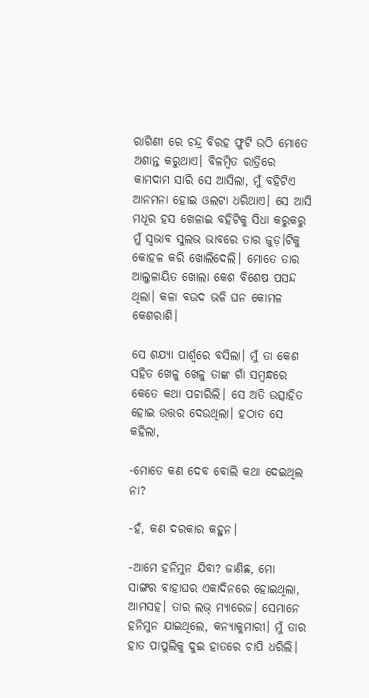ରାଗିଣୀ ରେ ଚନ୍ଦ୍ର ବିରହ ଫୁଟି ଉଠି ମୋତେ ଅଶାନ୍ତ କରୁଥାଏ। ବିଳମ୍ବିତ ରାତ୍ରିରେ କାମଦାମ ସାରି ସେ ଆସିଲା, ମୁଁ ବହିଟିଏ ଆନମନା ହୋଇ ଓଲଟା ଧରିଥାଏ। ସେ ଆସି ମଧୂର ହସ ଖେଳାଇ ବହିଟିକୁ ସିଧା କରୁକରୁ ମୁଁ ସ୍ୱଭାବ ସୁଲଭ ଭାବରେ ତାର ଜୁଡ଼।ଟିକୁ କୋହଳ କରି ଖୋଲିଦେଲି। ମୋତେ ତାର ଆଲୁଳାୟିତ ଖୋଲା କେଶ ବିଶେଷ ପସନ୍ଦ ଥିଲା। କଳା ବଉଦ ଭଳି ଘନ କୋମଳ କେଶରାଶି।

ସେ ଶଯ୍ୟା ପାର୍ଶ୍ଵରେ ବସିଲା। ମୁଁ ତା କେଶ ସହିତ ଖେଳୁ ଖେଳୁ ତାଙ୍କ ଗାଁ ସମ୍ବନ୍ଧରେ କେତେ କଥା ପଚାରିଲି। ସେ ଅତି ଉତ୍ସାହିତ ହୋଇ ଉତ୍ତର ଦେଉଥିଲା। ହଠାତ ସେ କହିଲା,

-ମୋତେ କଣ ଦେବ ବୋଲି କଥା ଦେଇଥିଲ ନା?

-ହଁ, କଣ ଦରକାର କହୁନ।

-ଆମେ ହନିମୁନ ଯିବା? ଜାଣିଛ, ମୋ ସାଙ୍ଗର ବାହାଘର ଏକାଦିନରେ ହୋଇଥିଲା, ଆମସହ। ତାର ଲଭ୍ ମ୍ୟାରେଜ। ସେମାନେ ହନିମୁନ ଯାଇଥିଲେ, କନ୍ୟାକୁମାରୀ। ମୁଁ ତାର ହାତ ପାପୁଲିକୁ ଦୁଇ ହାତରେ ଚାପି ଧରିଲି।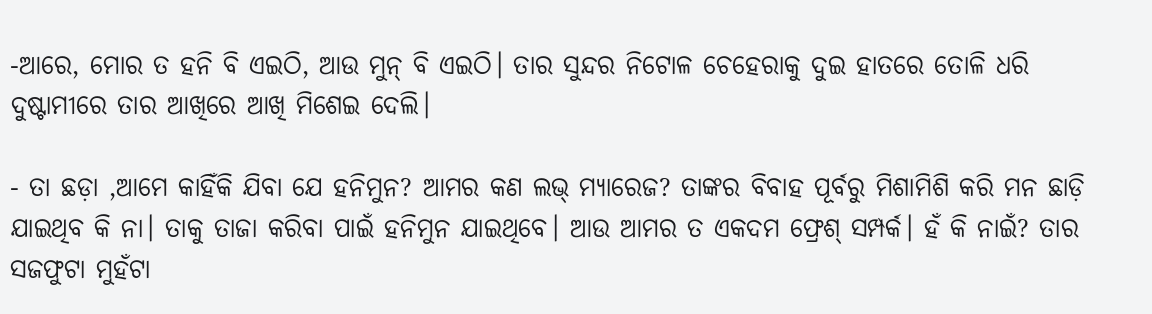-ଆରେ, ମୋର ତ ହନି ବି ଏଇଠି, ଆଉ ମୁନ୍ ବି ଏଇଠି। ତାର ସୁନ୍ଦର ନିଟୋଳ ଚେହେରାକୁ ଦୁଇ ହାତରେ ତୋଳି ଧରି ଦୁଷ୍ଟାମୀରେ ତାର ଆଖିରେ ଆଖି ମିଶେଇ ଦେଲି।

- ତା ଛଡ଼ା ,ଆମେ କାହିଁକି ଯିବା ଯେ ହନିମୁନ? ଆମର କଣ ଲଭ୍ ମ୍ୟାରେଜ? ତାଙ୍କର ବିବାହ ପୂର୍ବରୁ ମିଶାମିଶି କରି ମନ ଛାଡ଼ି ଯାଇଥିବ କି ନା। ତାକୁ ତାଜା କରିବା ପାଇଁ ହନିମୁନ ଯାଇଥିବେ। ଆଉ ଆମର ତ ଏକଦମ ଫ୍ରେଶ୍ ସମ୍ପର୍କ। ହଁ କି ନାଇଁ? ତାର ସଜଫୁଟା ମୁହଁଟା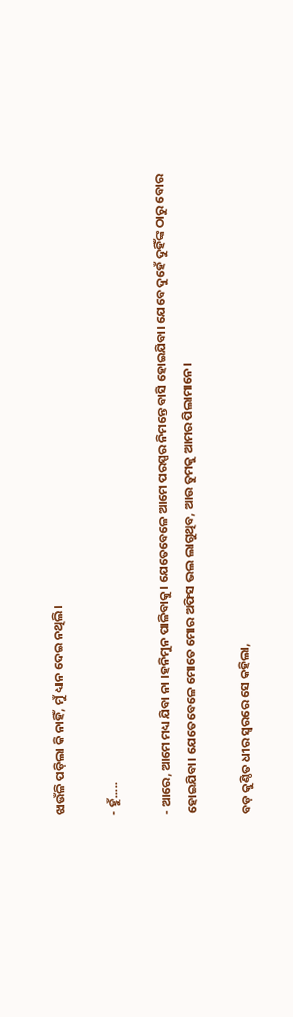ଝାଉଁଳି ପଡ଼ିଲା କି ନାହିଁ, ମୁଁ ଧ୍ୟାନ ଦେଇ ନଥିଲି।

- ହୁଁ.....

- ଆରେ, ଆମେ ମଧ୍ୟ ଯିବା ନା ।ହନିମୁନ ପାଳିବାକୁ। ଯେତେବେଳେ ଆମେ ପରସ୍ପର ନିମନ୍ତେ ବାସି ହୋଇଯିବା। ଯେବେ ଦୁହେଁ ଦୁହିଁଙ୍କ ଠାରୁ ବୋର ହୋଇଯିବା। ଯେତେବେଳେ ମୋତେ ମୋର ଅଫିସ ଭଲ ଲାଗୁଥିବ, ଆଉ ତୁମକୁ ଆମର ପିଲାମାନେ।

ବଡ଼ କୁଣ୍ଠିତ ଧୀର ସ୍ୱରରେ ସେ କହିଲା,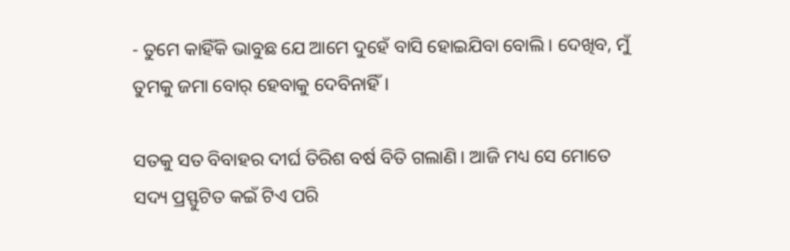- ତୁମେ କାହିଁକି ଭାବୁଛ ଯେ ଆମେ ଦୁହେଁ ବାସି ହୋଇଯିବା ବୋଲି। ଦେଖିବ, ମୁଁ ତୁମକୁ ଜମା ବୋର୍ ହେବାକୁ ଦେବିନାହିଁ।

ସତକୁ ସତ ବିବାହର ଦୀର୍ଘ ତିରିଶ ବର୍ଷ ବିତି ଗଲାଣି। ଆଜି ମଧ୍ୟ ସେ ମୋତେ ସଦ୍ୟ ପ୍ରସ୍ଫୁଟିତ କଇଁ ଟିଏ ପରି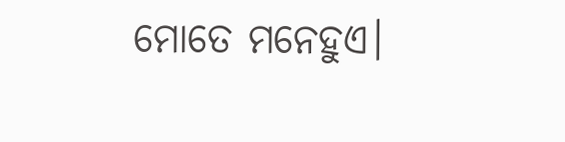ମୋତେ ମନେହୁଏ।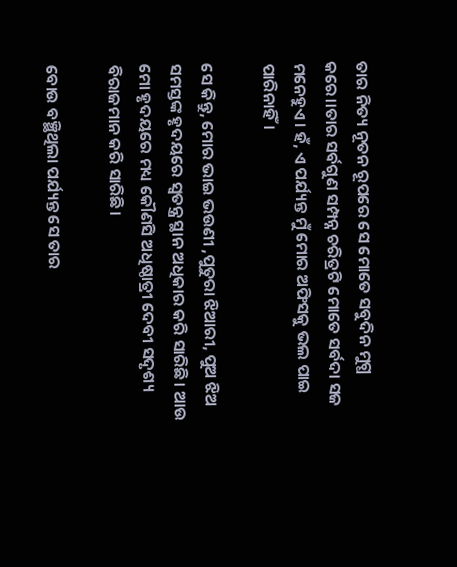ତାର ନିତ୍ୟ ନୂତନ ରୂପରେ ସେ ମୋତେ ସବୁଦିନ ମୁଗ୍ଧ କରେ।।ତାର ସର୍ବଗୁଣ ସମ୍ପନ୍ନ ଚରିତ୍ରଟି ମୋତେ ସର୍ବଦା ସଜ ମନେହୁଏ। ହଁ, ଏ ପର୍ଯ୍ୟନ୍ତ ମୁଁ ମୋର ଅଫିସକୁ ଭଲ ପାଇ ପାରିନାହିଁ।

ସେ କିନ୍ତୁ, ମୋର ଭାଇ ଭଉଣୀ ,ପୁତୁରା ଝିଆରୀ, ପୁଅ ଝିଅ ସମସ୍ତଙ୍କ ହୃଦୟରେ ସ୍ୱତନ୍ତ୍ର ସ୍ଥାନ ଅଧିକାର କରି ସାରିଛି। ଆଉ ମୋ ହୃଦୟରେ ମଧ୍ୟ କୌଣସି ଅଧିଷ୍ଠାତ୍ରୀ ଦେବୀ ସଦୃଶ୍ୟ ବିରାଜମାନ କରି ସାରିଛି।

ବୋଉ ବଞ୍ଛିଥିଲା ପର୍ଯ୍ୟନ୍ତ ସେ ତାର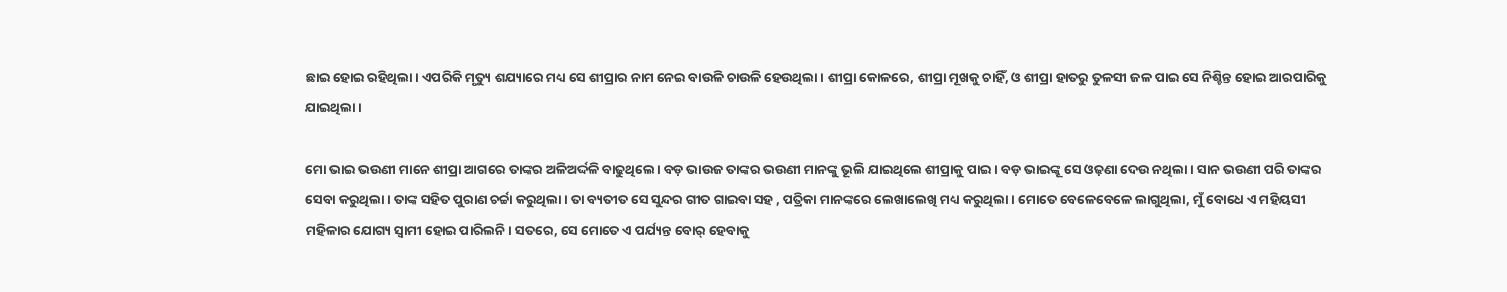ଛାଇ ହୋଇ ରହିଥିଲା। ଏପରିକି ମୃତ୍ୟୁ ଶଯ୍ୟାରେ ମଧ୍ୟ ସେ ଶୀପ୍ରାର ନାମ ନେଇ ବାଉଳି ଚାଉଳି ହେଉଥିଲା। ଶୀପ୍ରା କୋଳରେ, ଶୀପ୍ରା ମୂଖକୁ ଚାହିଁ, ଓ ଶୀପ୍ରା ହାତରୁ ତୁଳସୀ ଜଳ ପାଇ ସେ ନିଶ୍ଚିନ୍ତ ହୋଇ ଆରପାରିକୁ ଯାଇଥିଲା।

ମୋ ଭାଇ ଭଉଣୀ ମାନେ ଶୀପ୍ରା ଆଗରେ ତାଙ୍କର ଅଳିଅର୍ଦ୍ଦଳି ବାଢୁଥିଲେ। ବଡ଼ ଭାଉଜ ତାଙ୍କର ଭଉଣୀ ମାନଙ୍କୁ ଭୂଲି ଯାଇଥିଲେ ଶୀପ୍ରାକୁ ପାଇ। ବଡ଼ ଭାଇଙ୍କୂ ସେ ଓଢ଼ଣା ଦେଉ ନଥିଲା। ସାନ ଭଉଣୀ ପରି ତାଙ୍କର ସେବା କରୁଥିଲା। ତାଙ୍କ ସହିତ ପୁରାଣ ଚର୍ଚ୍ଚା କରୁଥିଲା। ତା ବ୍ୟତୀତ ସେ ସୁନ୍ଦର ଗୀତ ଗାଇବା ସହ , ପତ୍ରିକା ମାନଙ୍କରେ ଲେଖାଲେଖି ମଧ୍ୟ କରୁଥିଲା। ମୋତେ ବେଳେବେଳେ ଲାଗୁଥିଲା, ମୁଁ ବୋଧେ ଏ ମହିୟସୀ ମହିଳାର ଯୋଗ୍ୟ ସ୍ୱାମୀ ହୋଇ ପାରିଲନି। ସତରେ, ସେ ମୋତେ ଏ ପର୍ଯ୍ୟନ୍ତ ବୋର୍ ହେବାକୁ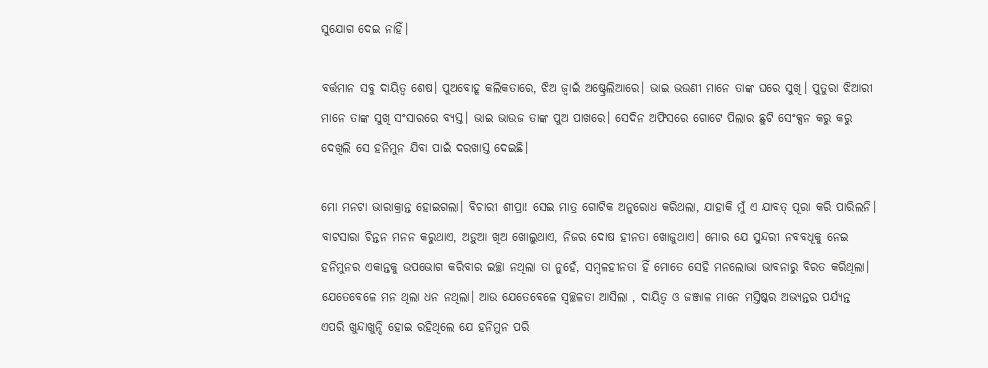ସୁଯୋଗ ଦେଇ ନାହିଁ।

ବର୍ତ୍ତମାନ ସବୁ ଦାୟିତ୍ୱ ଶେଷ। ପୁଅବୋହୂ କଲିକତାରେ, ଝିଅ ଜ୍ୱାଇଁ ଅଷ୍ଟ୍ରେଲିଆରେ। ଭାଇ ଭଉଣୀ ମାନେ ତାଙ୍କ ଘରେ ସୁଖି। ପୁତୁରା ଝିଆରୀ ମାନେ ତାଙ୍କ ସୁଖି ସଂସାରରେ ବ୍ୟସ୍ତ। ଭାଇ ଭାଉଜ ତାଙ୍କ ପୁଅ ପାଖରେ। ସେଦିନ ଅଫିସରେ ଗୋଟେ ପିଲାର ଛୁଟି ସେଂକ୍ସନ କରୁ କରୁ ଦେଖିଲି ସେ ହନିମୁନ ଯିବା ପାଇଁ ଦରଖାସ୍ତ ଦେଇଛି।

ମୋ ମନଟା ଭାରାକ୍ରାନ୍ତ ହୋଇଗଲା। ବିଚାରୀ ଶୀପ୍ରା! ସେଇ ମାତ୍ର ଗୋଟିକ ଅନୁରୋଧ କରିଥଲା, ଯାହାକି ମୁଁ ଏ ଯାବତ୍ ପୂରା କରି ପାରିଲନି। ବାଟସାରା ଚିନ୍ତନ ମନନ କରୁଥାଏ, ଅଡ଼ୁଆ ଖିଅ ଖୋଲୁଥାଏ, ନିଜର ଦୋଷ ହୀନତା ଖୋଜୁଥାଏ। ମୋର ଯେ ସୁନ୍ଦରୀ ନବବଧୂକୁ ନେଇ ହନିମୁନର ଏକାନ୍ତକୁ ଉପଭୋଗ କରିବାର ଇଚ୍ଛା ନଥିଲା ତା ନୁହେଁ, ସମ୍ବଳହୀନତା ହିଁ ମୋତେ ସେହି ମନଲୋଭା ଭାବନାରୁ ବିରତ କରିଥିଲା। ଯେତେବେଳେ ମନ ଥିଲା ଧନ ନଥିଲା। ଆଉ ଯେତେବେଳେ ସ୍ୱଚ୍ଛଳତା ଆସିଲା , ଦାୟିତ୍ବ ଓ ଜଞ୍ଜାଳ ମାନେ ମସ୍ତିଷ୍କର ଅଭ୍ୟନ୍ତର ପର୍ଯ୍ୟନ୍ତ ଏପରି ଖୁନ୍ଦାଖୁନ୍ଦି ହୋଇ ରହିଥିଲେ ଯେ ହନିମୁନ ପରି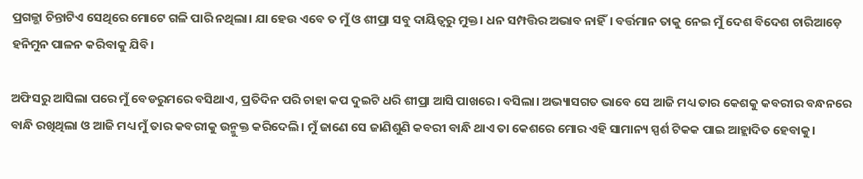ପ୍ରଗଳ୍ଭା ଚିନ୍ତାଟିଏ ସେଥିରେ ମୋଟେ ଗଳି ପାରି ନଥିଲା। ଯା ହେଉ ଏବେ ତ ମୁଁ ଓ ଶୀପ୍ରା ସବୁ ଦାୟିତ୍ବରୁ ମୁକ୍ତ। ଧନ ସମ୍ପତ୍ତିର ଅଭାବ ନାହିଁ। ବର୍ତ୍ତମାନ ତାକୁ ନେଇ ମୁଁ ଦେଶ ବିଦେଶ ଚାରିଆଡ଼େ ହନିମୁନ ପାଳନ କରିବାକୁ ଯିବି।

ଅଫିସରୁ ଆସିଲା ପରେ ମୁଁ ବେଡରୁମରେ ବସିଥାଏ, ପ୍ରତିଦିନ ପରି ଚାହା କପ ଦୁଇଟି ଧରି ଶୀପ୍ରା ଆସି ପାଖରେ। ବସିଲା। ଅଭ୍ୟାସଗତ ଭାବେ ସେ ଆଜି ମଧ୍ୟ ତାର କେଶକୁ କବରୀର ବନ୍ଧନରେ ବାନ୍ଧି ରଖିଥିଲା ଓ ଆଜି ମଧ୍ୟ ମୁଁ ତାର କବରୀକୁ ଉନ୍ମୁକ୍ତ କରିଦେଲି। ମୁଁ ଜାଣେ ସେ ଜାଣିଶୁଣି କବରୀ ବାନ୍ଧି ଥାଏ ତା କେଶରେ ମୋର ଏହି ସାମାନ୍ୟ ସ୍ପର୍ଶ ଟିକକ ପାଇ ଆହ୍ଲାଦିତ ହେବାକୁ।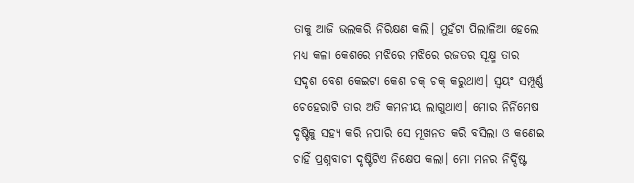ତାକୁ ଆଜି ଭଲକରି ନିରିକ୍ଷଣ କଲି। ମୁହଁଟା ପିଲାଳିଆ ହେଲେ ମଧ୍ୟ କଳା କେଶରେ ମଝିରେ ମଝିରେ ରଜତର ସୂକ୍ଷ୍ମ ତାର ସଦୃଶ ବେଶ କେଇଟା କେଶ ଚକ୍ ଚକ୍ କରୁଥାଏ। ସ୍ୱୟଂ ସମ୍ପୂର୍ଣ୍ଣ ଚେହେରାଟି ତାର ଅତି କମନୀୟ ଲାଗୁଥାଏ। ମୋର ନିର୍ନିମେଷ ଦୃଷ୍ଟିକୁ ସହ୍ୟ କରି ନପାରି ସେ ମୂଖନତ କରି ବସିଲା ଓ କଣେଇ ଚାହିଁ ପ୍ରଶ୍ନବାଚୀ ଦୃଷ୍ଟିଟିଏ ନିକ୍ଷେପ କଲା। ମୋ ମନର ନିର୍ଦ୍ଦିଷ୍ଟ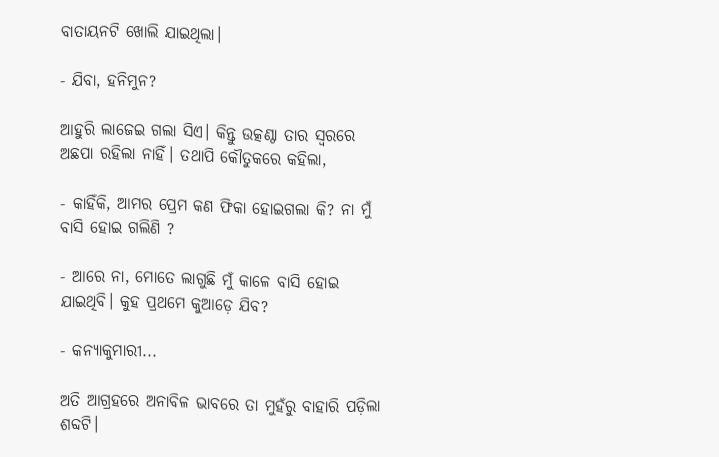ବାତାୟନଟି ଖୋଲି ଯାଇଥିଲା।

- ଯିବା, ହନିମୁନ?

ଆହୁରି ଲାଜେଇ ଗଲା ସିଏ। କିନ୍ତୁ ଉତ୍କଣ୍ଠା ତାର ସ୍ୱରରେ ଅଛପା ରହିଲା ନାହିଁ। ତଥାପି କୌତୁକରେ କହିଲା,

- କାହିଁକି, ଆମର ପ୍ରେମ କଣ ଫିକା ହୋଇଗଲା କି? ନା ମୁଁ ବାସି ହୋଇ ଗଲିଣି ?

- ଆରେ ନା, ମୋତେ ଲାଗୁଛି ମୁଁ କାଳେ ବାସି ହୋଇ ଯାଇଥିବି। କୁହ ପ୍ରଥମେ କୁଆଡ଼େ ଯିବ?

- କନ୍ୟାକୁମାରୀ...

ଅତି ଆଗ୍ରହରେ ଅନାବିଳ ଭାବରେ ତା ମୁହଁରୁ ବାହାରି ପଡ଼ିଲା ଶବ୍ଦଟି।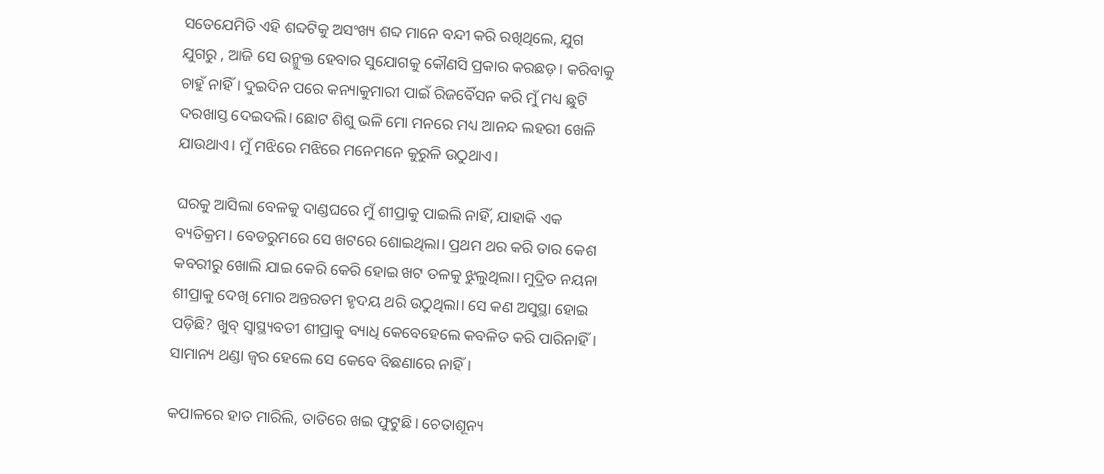ସତେଯେମିତି ଏହି ଶବ୍ଦଟିକୁ ଅସଂଖ୍ୟ ଶବ୍ଦ ମାନେ ବନ୍ଦୀ କରି ରଖିଥିଲେ, ଯୁଗ ଯୁଗରୁ , ଆଜି ସେ ଉନ୍ମୁକ୍ତ ହେବାର ସୁଯୋଗକୁ କୌଣସି ପ୍ରକାର କରଛଡ଼। କରିବାକୁ ଚାହୁଁ ନାହିଁ। ଦୁଇଦିନ ପରେ କନ୍ୟାକୁମାରୀ ପାଇଁ ରିଜର୍ବୈସନ କରି ମୁଁ ମଧ୍ୟ ଛୁଟି ଦରଖାସ୍ତ ଦେଇଦଲି। ଛୋଟ ଶିଶୁ ଭଳି ମୋ ମନରେ ମଧ୍ୟ ଆନନ୍ଦ ଲହରୀ ଖେଳି ଯାଉଥାଏ। ମୁଁ ମଝିରେ ମଝିରେ ମନେମନେ କୁରୁଳି ଉଠୁଥାଏ।

ଘରକୁ ଆସିଲା ବେଳକୁ ଦାଣ୍ଡଘରେ ମୁଁ ଶୀପ୍ରାକୁ ପାଇଲି ନାହିଁ, ଯାହାକି ଏକ ବ୍ୟତିକ୍ରମ। ବେଡରୁମରେ ସେ ଖଟରେ ଶୋଇଥିଲା। ପ୍ରଥମ ଥର କରି ତାର କେଶ କବରୀରୁ ଖୋଲି ଯାଇ କେରି କେରି ହୋଇ ଖଟ ତଳକୁ ଝୁଲୁଥିଲା। ମୁଦ୍ରିତ ନୟନା ଶୀପ୍ରାକୁ ଦେଖି ମୋର ଅନ୍ତରତମ ହୃଦୟ ଥରି ଉଠୁଥିଲା। ସେ କଣ ଅସୁସ୍ଥା ହୋଇ ପଡ଼ିଛି? ଖୁବ୍ ସ୍ୱାସ୍ଥ୍ୟବତୀ ଶୀପ୍ରାକୁ ବ୍ୟାଧି କେବେହେଲେ କବଳିତ କରି ପାରିନାହିଁ। ସାମାନ୍ୟ ଥଣ୍ଡା ଜ୍ୱର ହେଲେ ସେ କେବେ ବିଛଣାରେ ନାହିଁ।

କପାଳରେ ହାତ ମାରିଲି, ତାତିରେ ଖଇ ଫୁଟୁଛି। ଚେତାଶୂନ୍ୟ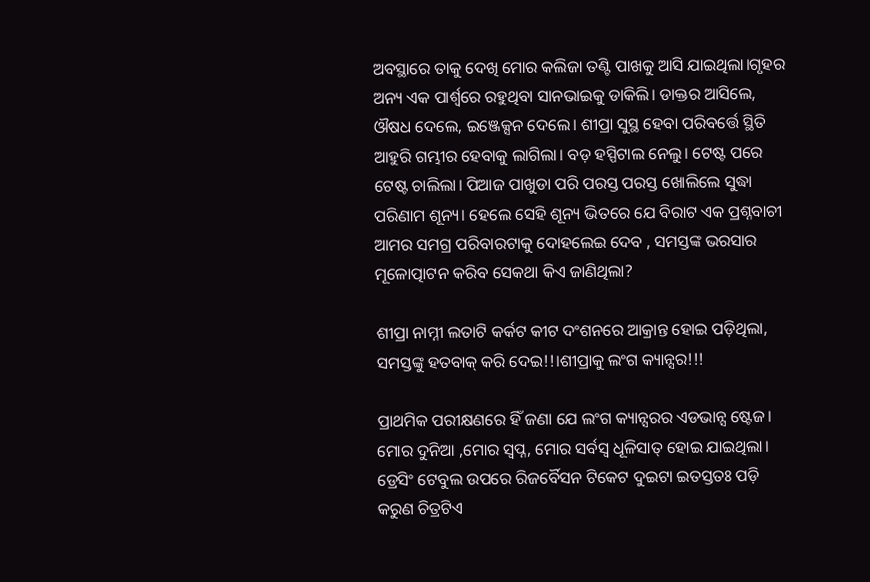ଅବସ୍ଥାରେ ତାକୁ ଦେଖି ମୋର କଲିଜା ତଣ୍ଟି ପାଖକୁ ଆସି ଯାଇଥିଲା।ଗୃହର ଅନ୍ୟ ଏକ ପାର୍ଶ୍ବରେ ରହୁଥିବା ସାନଭାଇକୁ ଡାକିଲି। ଡାକ୍ତର ଆସିଲେ, ଔଷଧ ଦେଲେ, ଇଞ୍ଜେକ୍ସନ ଦେଲେ। ଶୀପ୍ରା ସୁସ୍ଥ ହେବା ପରିବର୍ତ୍ତେ ସ୍ଥିତି ଆହୁରି ଗମ୍ଭୀର ହେବାକୁ ଲାଗିଲା। ବଡ଼ ହସ୍ପିଟାଲ ନେଲୁ। ଟେଷ୍ଟ ପରେ ଟେଷ୍ଟ ଚାଲିଲା। ପିଆଜ ପାଖୁଡା ପରି ପରସ୍ତ ପରସ୍ତ ଖୋଲିଲେ ସୁଦ୍ଧା ପରିଣାମ ଶୂନ୍ୟ। ହେଲେ ସେହି ଶୂନ୍ୟ ଭିତରେ ଯେ ବିରାଟ ଏକ ପ୍ରଶ୍ନବାଚୀ ଆମର ସମଗ୍ର ପରିବାରଟାକୁ ଦୋହଲେଇ ଦେବ , ସମସ୍ତଙ୍କ ଭରସାର ମୂଳୋତ୍ପାଟନ କରିବ ସେକଥା କିଏ ଜାଣିଥିଲା?

ଶୀପ୍ରା ନାମ୍ନୀ ଲତାଟି କର୍କଟ କୀଟ ଦଂଶନରେ ଆକ୍ରାନ୍ତ ହୋଇ ପଡ଼ିଥିଲା, ସମସ୍ତଙ୍କୁ ହତବାକ୍ କରି ଦେଇ!!।ଶୀପ୍ରାକୁ ଲଂଗ କ୍ୟାନ୍ସର!!!

ପ୍ରାଥମିକ ପରୀକ୍ଷଣରେ ହିଁ ଜଣା ଯେ ଲଂଗ କ୍ୟାନ୍ସରର ଏଡଭାନ୍ସ ଷ୍ଟେଜ। ମୋର ଦୁନିଆ ,ମୋର ସ୍ୱପ୍ନ, ମୋର ସର୍ବସ୍ବ ଧୂଳିସାତ୍ ହୋଇ ଯାଇଥିଲା। ଡ୍ରେସିଂ ଟେବୁଲ ଉପରେ ରିଜର୍ବୈସନ ଟିକେଟ ଦୁଇଟା ଇତସ୍ତତଃ ପଡ଼ି କରୁଣ ଚିତ୍ରଟିଏ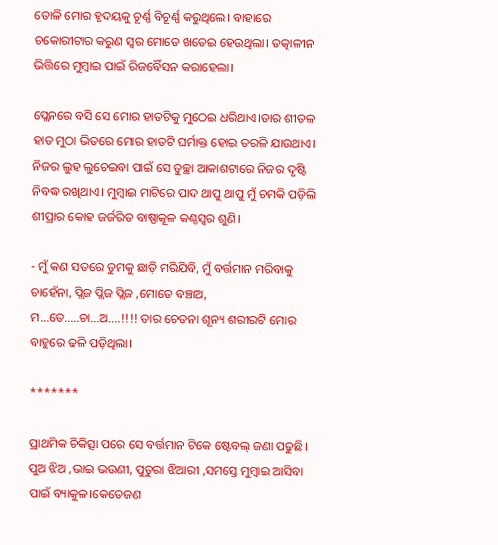ତୋଳି ମୋର ହୃଦୟକୁ ଚୂର୍ଣ୍ଣ ବିଚୂର୍ଣ୍ଣ କରୁଥିଲେ। ବାହାରେ ଚକୋରୀଟାର କରୁଣ ସ୍ୱର ମୋତେ ଖତେଇ ହେଉଥିଲା। ତତ୍କାଳୀନ ଭିତ୍ତିରେ ମୁମ୍ବାଇ ପାଇଁ ରିଜର୍ବୈସନ କରାହେଲା।

ପ୍ଲେନରେ ବସି ସେ ମୋର ହାତଟିକୁ ମୁଠେଇ ଧରିଥାଏ।ତାର ଶୀତଳ ହାତ ମୁଠା ଭିତରେ ମୋର ହାତଟି ଘର୍ମାକ୍ତ ହୋଇ ତରଳି ଯାଉଥାଏ। ନିଜର ଲୁହ ଲୁଚେଇବା ପାଇଁ ସେ ତୁଚ୍ଛା ଆକାଶଟାରେ ନିଜର ଦୃଷ୍ଟି ନିବଦ୍ଧ ରଖିଥାଏ। ମୁମ୍ବାଇ ମାଟିରେ ପାଦ ଥାପୁ ଥାପୁ ମୁଁ ଚମକି ପଡ଼ିଲି ଶୀପ୍ରାର କୋହ ଜର୍ଜରିତ ବାଷ୍ପାକୂଳ କଣ୍ଠସ୍ୱର ଶୁଣି।

- ମୁଁ କଣ ସତରେ ତୁମକୁ ଛାଡ଼ି ମରିଯିବି, ମୁଁ ବର୍ତ୍ତମାନ ମରିବାକୁ ଚାହେଁନା, ପ୍ଲିଜ ପ୍ଲିଜ ପ୍ଲିଜ ,ମୋତେ ବଞ୍ଚାଅ, ମ...ତେ.....ଚା...ଅ....!!!! ତାର ଚେତନା ଶୂନ୍ୟ ଶରୀରଟି ମୋର ବାହୁରେ ଢଳି ପଡ଼ିଥିଲା।

*******

ପ୍ରାଥମିକ ଚିକିତ୍ସା ପରେ ସେ ବର୍ତ୍ତମାନ ଟିକେ ଷ୍ଟେବଲ୍ ଜଣା ପଢୁଛି। ପୁଅ ଝିଅ ,ଭାଇ ଭଉଣୀ, ପୁତୁରା ଝିଆରୀ ,ସମସ୍ତେ ମୁମ୍ବାଇ ଆସିବା ପାଇଁ ବ୍ୟାକୁଳ।କେତେଜଣ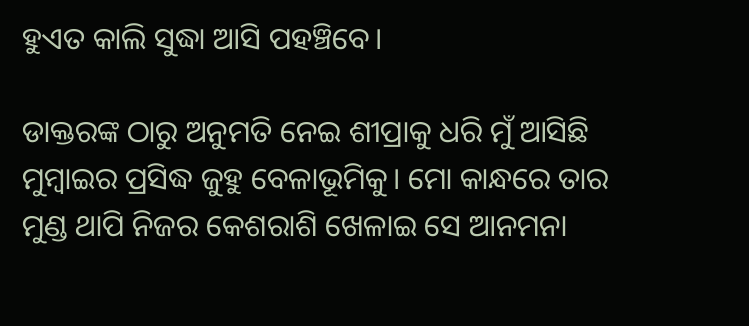ହୁଏତ କାଲି ସୁଦ୍ଧା ଆସି ପହଞ୍ଚିବେ।

ଡାକ୍ତରଙ୍କ ଠାରୁ ଅନୁମତି ନେଇ ଶୀପ୍ରାକୁ ଧରି ମୁଁ ଆସିଛି ମୁମ୍ବାଇର ପ୍ରସିଦ୍ଧ ଜୁହୁ ବେଳାଭୂମିକୁ। ମୋ କାନ୍ଧରେ ତାର ମୁଣ୍ଡ ଥାପି ନିଜର କେଶରାଶି ଖେଳାଇ ସେ ଆନମନା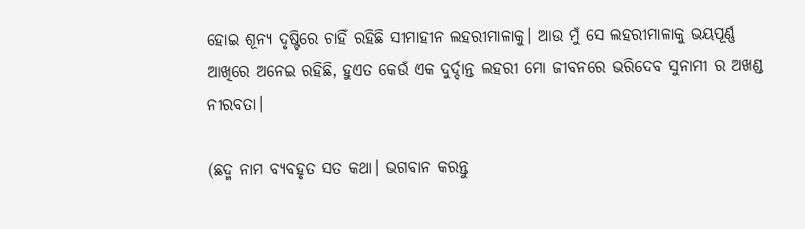ହୋଇ ଶୂନ୍ୟ ଦୃଷ୍ଟିରେ ଚାହିଁ ରହିଛି ସୀମାହୀନ ଲହରୀମାଳାକୁ। ଆଉ ମୁଁ ସେ ଲହରୀମାଳାକୁ ଭୟପୂର୍ଣ୍ଣ ଆଖିରେ ଅନେଇ ରହିଛି, ହୁଏତ କେଉଁ ଏକ ଦୁର୍ଦ୍ଦାନ୍ତ ଲହରୀ ମୋ ଜୀବନରେ ଭରିଦେବ ସୁନାମୀ ର ଅଖଣ୍ଡ ନୀରବତା।

(ଛଦ୍ମ ନାମ ବ୍ୟବହୃତ ସତ କଥା। ଭଗବାନ କରନ୍ତୁ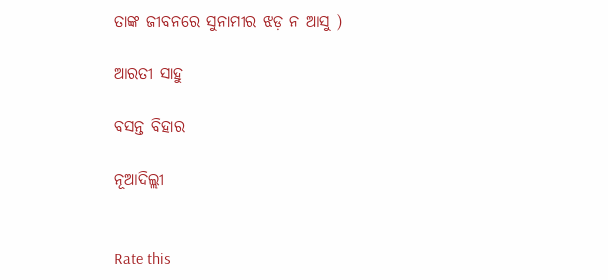ତାଙ୍କ ଜୀବନରେ ସୁନାମୀର ଝଡ଼ ନ ଆସୁ )

ଆରତୀ ସାହୁ

ବସନ୍ତ ବିହାର

ନୂଆଦିଲ୍ଲୀ


Rate this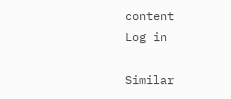content
Log in

Similar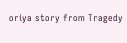oriya story from Tragedy